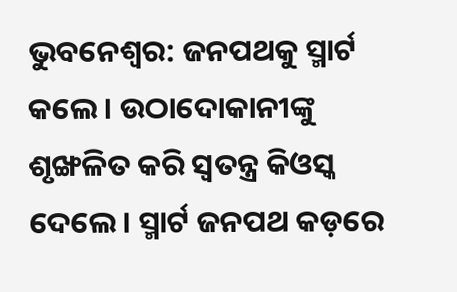ଭୁବନେଶ୍ବର: ଜନପଥକୁ ସ୍ମାର୍ଟ କଲେ। ଉଠାଦୋକାନୀଙ୍କୁ ଶୃଙ୍ଖଳିତ କରି ସ୍ବତନ୍ତ୍ର କିଓସ୍କ ଦେଲେ। ସ୍ମାର୍ଟ ଜନପଥ କଡ଼ରେ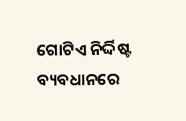ଗୋଟିଏ ନିର୍ଦ୍ଦିଷ୍ଟ ବ୍ୟବଧାନରେ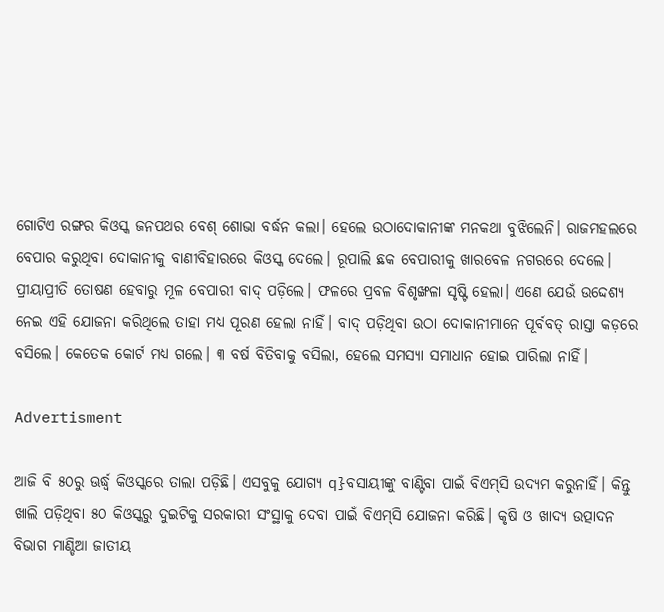ଗୋଟିଏ ରଙ୍ଗର କିଓସ୍କ ଜନପଥର ବେଶ୍‌ ଶୋଭା ବର୍ଦ୍ଧନ କଲା। ହେଲେ ଉଠାଦୋକାନୀଙ୍କ ମନକଥା ବୁଝିଲେନି। ରାଜମହଲରେ ବେପାର କରୁଥିବା ଦୋକାନୀକୁ ବାଣୀବିହାରରେ କିଓସ୍କ ଦେଲେ। ରୂପାଲି ଛକ ବେପାରୀକୁ ଖାରବେଳ ନଗରରେ ଦେଲେ। ପ୍ରୀୟାପ୍ରୀତି ତୋଷଣ ହେବାରୁ ମୂଳ ବେପାରୀ ବାଦ୍‌ ପଡ଼ିଲେ। ଫଳରେ ପ୍ରବଳ ବିଶୃଙ୍ଖଳା ସୃଷ୍ଟି ହେଲା। ଏଣେ ଯେଉଁ ଉଦ୍ଦେଶ୍ୟ ନେଇ ଏହି ଯୋଜନା କରିଥିଲେ ତାହା ମଧ୍ୟ ପୂରଣ ହେଲା ନାହିଁ। ବାଦ୍‌ ପଡ଼ିଥିବା ଉଠା ଦୋକାନୀମାନେ ପୂର୍ବବତ୍‌ ରାସ୍ତା କଡ଼ରେ ବସିଲେ। କେତେକ କୋର୍ଟ ମଧ୍ୟ ଗଲେ। ୩ ବର୍ଷ ବିତିବାକୁ ବସିଲା, ହେଲେ ସମସ୍ୟା ସମାଧାନ ହୋଇ ପାରିଲା ନାହିଁ।

Advertisment

ଆଜି ବି ୫୦ରୁ ଊର୍ଦ୍ଧ୍ବ କିଓସ୍କରେ ତାଲା ପଡ଼ିଛି। ଏସବୁକୁ ଯୋଗ୍ୟ q}ବସାୟୀଙ୍କୁ ବାଣ୍ଟିବା ପାଇଁ ବିଏମ୍‌ସି ଉଦ୍ୟମ କରୁନାହିଁ। କିନ୍ତୁ ଖାଲି ପଡ଼ିଥିବା ୫୦ କିଓସ୍କରୁ ଦୁଇଟିକୁ ସରକାରୀ ସଂସ୍ଥାକୁ ଦେବା ପାଇଁ ବିଏମ୍‌ସି ଯୋଜନା କରିଛି। କୃଷି ଓ ଖାଦ୍ୟ ଉତ୍ପାଦନ ବିଭାଗ ମାଣ୍ଡିଆ ଜାତୀୟ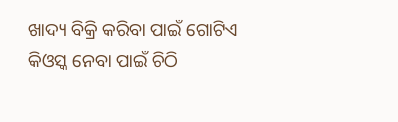ଖାଦ୍ୟ ବିକ୍ରି କରିବା ପାଇଁ ଗୋଟିଏ କିଓସ୍କ ନେବା ପାଇଁ ଚିଠି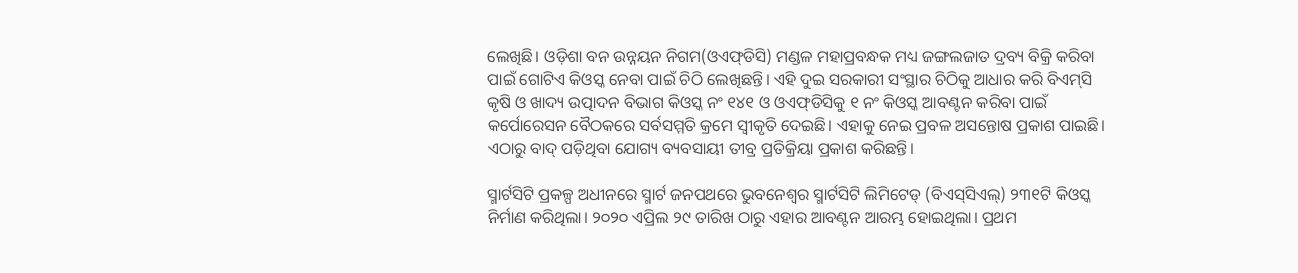ଲେଖିଛି। ଓଡ଼ିଶା ବନ ଉନ୍ନୟନ ନିଗମ(ଓଏଫ୍‌ଡିସି) ମଣ୍ଡଳ ମହାପ୍ରବନ୍ଧକ ମଧ୍ୟ ଜଙ୍ଗଲଜାତ ଦ୍ରବ୍ୟ ବିକ୍ରି କରିବା ପାଇଁ ଗୋଟିଏ କିଓସ୍କ ନେବା ପାଇଁ ଚିଠି ‌ଲେଖିଛନ୍ତି। ଏହି ଦୁଇ ସରକାରୀ ସଂସ୍ଥାର ଚିଠିକୁ ଆଧାର କରି ବିଏମ୍‌ସି କୃଷି ଓ ଖାଦ୍ୟ ଉତ୍ପାଦନ ବିଭାଗ କିଓସ୍କ ନଂ ୧୪୧ ଓ ଓଏଫ୍‌ଡିସିକୁ ୧ ନଂ କିଓସ୍କ ଆବଣ୍ଟନ କରିବା ପାଇଁ କର୍ପୋରେସନ ବୈଠକରେ ସର୍ବସମ୍ମତି କ୍ରମେ ସ୍ବୀକୃତି ଦେଇଛି। ଏହାକୁ ନେଇ ପ୍ରବଳ ଅସନ୍ତୋଷ ପ୍ରକାଶ ପାଇଛି। ଏଠାରୁ ବାଦ୍‌ ପଡ଼ିଥିବା ଯୋଗ୍ୟ ବ୍ୟବସାୟୀ ତୀବ୍ର ପ୍ରତିକ୍ରିୟା ପ୍ରକାଶ କରିଛନ୍ତି।

ସ୍ମାର୍ଟସିଟି ପ୍ରକଳ୍ପ ଅଧୀନରେ ସ୍ମାର୍ଟ ଜନପଥରେ ଭୁବନେଶ୍ୱର ସ୍ମାର୍ଟସିଟି ଲିମିଟେଡ୍‌ (ବିଏସ୍‌ସିଏଲ୍‌) ୨୩୧ଟି କିଓସ୍କ ନିର୍ମାଣ କରିଥିଲା। ୨୦୨୦ ଏପ୍ରିଲ ୨୯ ତାରିଖ ଠାରୁ ଏହାର ଆବଣ୍ଟନ ଆରମ୍ଭ ହୋଇଥିଲା। ପ୍ରଥମ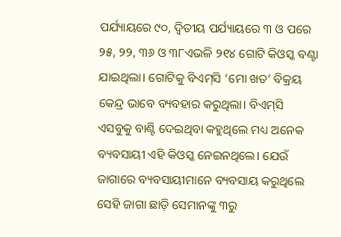ପର୍ଯ୍ୟାୟରେ ୯୦, ଦ୍ୱିତୀୟ ପର୍ଯ୍ୟାୟରେ ୩ ଓ ପରେ ୨୫, ୨୨, ୩୬ ଓ ୩୮ଏଭଳି ୨୧୪ ଗୋଟି କିଓସ୍କ ବଣ୍ଟା ଯାଇଥିଲା। ଗୋଟିକୁ ବିଏମ୍‌ସି ‘ମୋ ଖତ’ ବିକ୍ରୟ କେନ୍ଦ୍ର ଭାବେ ବ୍ୟବହାର କରୁଥିଲା। ବିଏମ୍‌ସି ଏସବୁକୁ ବାଣ୍ଟି ଦେଇଥିବା କହୁଥିଲେ ମଧ୍ୟ ଅନେକ ବ୍ୟବସାୟୀ ଏହି କିଓସ୍କ ନେଇନଥିଲେ। ଯେଉଁ ଜାଗାରେ ବ୍ୟବସାୟୀମାନେ ବ୍ୟବସାୟ କରୁଥିଲେ ସେହି ଜାଗା ଛାଡ଼ି ସେମାନଙ୍କୁ ୩ରୁ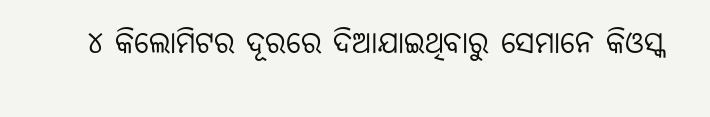୪ କିଲୋମିଟର ଦୂରରେ ଦିଆଯାଇଥିବାରୁ ସେମାନେ କିଓସ୍କ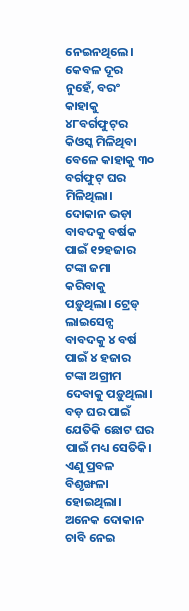ନେଇନଥିଲେ। କେବଳ ଦୂର ନୁହେଁ, ବରଂ କାହାକୁ ୪୮ବର୍ଗଫୁଟ୍‌ର କିଓସ୍କ ମିଳିଥିବା ବେଳେ କାହାକୁ ୩୦ ବର୍ଗଫୁଟ୍ ଘର ମିଳିଥିଲା। ଦୋକାନ ଭଡ଼ା ବାବଦକୁ ବର୍ଷକ ପାଇଁ ୧୨ହଜାର ଟଙ୍କା ଜମା କରିବାକୁ ପଡ଼ୁଥିଲା। ଟ୍ରେଡ୍‌ ଲାଇସେନ୍ସ ବାବଦକୁ ୪ ବର୍ଷ ପାଇଁ ୪ ହଜାର ଟଙ୍କା ଅଗ୍ରୀମ ଦେବାକୁ ପଡ଼ୁଥିଲା। ବଡ଼ ଘର ପାଇଁ ଯେତିକି ଛୋଟ ଘର ପାଇଁ ମଧ୍ୟ ସେତିକି। ଏଣୁ ପ୍ରବଳ ବିଶୃଙ୍ଖଳା ହୋଇଥିଲା। ଅନେକ ଦୋକାନ ଚାବି ନେଇ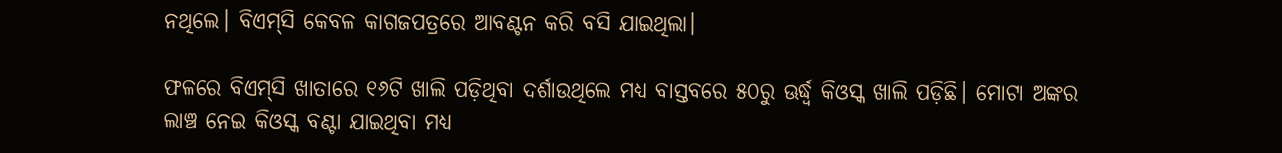ନଥିଲେ। ବିଏମ୍‌ସି କେବଳ କାଗଜପତ୍ରରେ ଆବଣ୍ଟନ କରି ବସି ଯାଇଥିଲା।

ଫଳରେ ବିଏମ୍‌ସି ଖାତାରେ ୧୬ଟି ଖାଲି ପଡ଼ିଥିବା ଦର୍ଶାଉଥିଲେ ମଧ୍ୟ ବାସ୍ତବରେ ୫୦ରୁ ଊର୍ଦ୍ଧ୍ବ କିଓସ୍କ ଖାଲି ପଡ଼ିଛି। ମୋଟା ଅଙ୍କର ଲାଞ୍ଚ ନେଇ କିଓସ୍କ ବଣ୍ଟା ଯାଇଥିବା ମଧ୍ୟ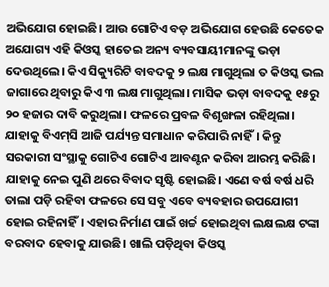ଅଭିଯୋଗ ହୋଇଛି। ଆଉ ଗୋଟିଏ ବଡ଼ ଅଭିଯୋଗ ହେଉଛି କେତେକ ଅଯୋଗ୍ୟ ଏହି କିଓସ୍କ ହାତେଇ ଅନ୍ୟ ବ୍ୟବସାୟୀମାନଙ୍କୁ ଭଡ଼ା ଦେଉଥିଲେ। କିଏ ସିକ୍ୟୁରିଟି ବାବଦକୁ ୨ ଲକ୍ଷ ମାଗୁଥିଲା ତ କିଓସ୍କ ଭଲ ଜାଗାରେ ଥିବାରୁ କିଏ ୩ ଲକ୍ଷ ମାଗୁଥିଲା। ମାସିକ ଭଡ଼ା ବାବଦକୁ ୧୫ରୁ ୨୦ ହଜାର ଦାବି କରୁଥିଲା। ଫଳରେ ପ୍ରବଳ ବିଶୃଙ୍ଖଳା ରହିଥିଲା। ଯାହାକୁ ବିଏମ୍‌ସି ଆଜି ପର୍ଯ୍ୟନ୍ତ ସମାଧାନ କରିପାରି ନାହିଁ। କିନ୍ତୁ ସରକାରୀ ସଂସ୍ଥାକୁ ଗୋଟିଏ ଗୋଟିଏ ଆବଣ୍ଟନ କରିବା ଆରମ୍ଭ କରିଛି। ଯାହାକୁ ‌ନେଇ ପୁଣି ଥରେ ବିବାଦ ସୃଷ୍ଟି ହୋଇଛି। ଏଣେ ବର୍ଷ ବର୍ଷ ଧରି ତାଲା ପଡ଼ି ରହିବା ଫଳରେ ସେ ସବୁ ଏବେ ବ୍ୟବହାର ଉପଯୋଗୀ ହୋଇ ରହିନାହିଁ। ଏହାର ନିର୍ମାଣ ପାଇଁ ଖର୍ଚ୍ଚ ହୋଇଥିବା ଲକ୍ଷଲକ୍ଷ ଟଙ୍କା ବରବାଦ ହେବାକୁ ଯାଉଛି। ଖାଲି ପଡ଼ିଥିବା କିଓସ୍କ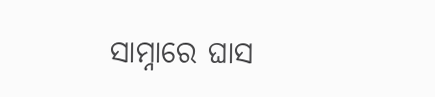ସାମ୍ନାରେ ଘାସ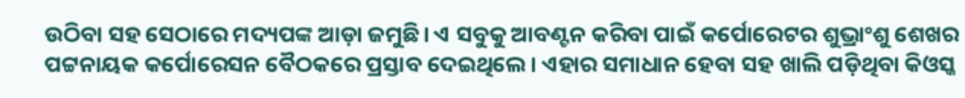ଉଠିବା ସହ ସେଠାରେ ମଦ୍ୟପଙ୍କ ଆଡ଼ା ଜମୁଛି। ଏ ସବୁକୁ ଆବଣ୍ଟନ କରିବା ପାଇଁ କର୍ପୋରେଟର ଶୁଭ୍ରାଂଶୁ ଶେଖର ପଟ୍ଟନାୟକ କର୍ପୋରେସନ ‌ବୈଠକରେ ପ୍ରସ୍ତାବ ଦେଇଥିଲେ। ଏହାର ସମାଧାନ ହେବା ସହ ଖାଲି ପଡ଼ିଥିବା କିଓସ୍କ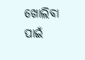ଖୋଲିବା ପାଇଁ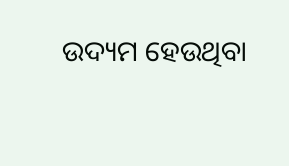ଉଦ୍ୟମ ହେଉଥିବା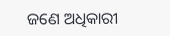ଜଣେ ଅଧିକାରୀ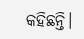କହିଛନ୍ତି।